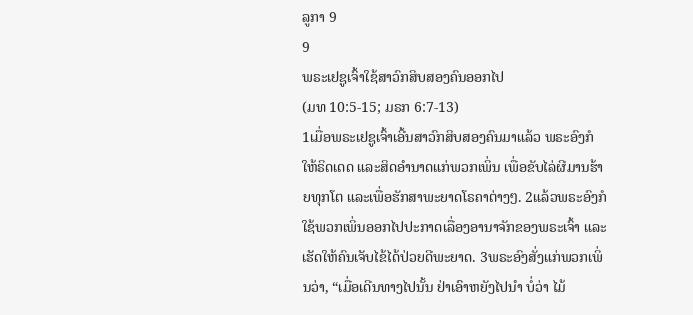ລູກາ 9
9
ພຣະເຢຊູເຈົ້າໃຊ້ສາວົກສິບສອງຄົນອອກໄປ
(ມທ 10:5-15; ມຣກ 6:7-13)
1ເມື່ອພຣະເຢຊູເຈົ້າເອີ້ນສາວົກສິບສອງຄົນມາແລ້ວ ພຣະອົງກໍໃຫ້ຣິດເດດ ແລະສິດອຳນາດແກ່ພວກເພິ່ນ ເພື່ອຂັບໄລ່ຜີມານຮ້າຍທຸກໂຕ ແລະເພື່ອຮັກສາພະຍາດໂຣຄາຕ່າງໆ. 2ແລ້ວພຣະອົງກໍໃຊ້ພວກເພິ່ນອອກໄປປະກາດເລື່ອງອານາຈັກຂອງພຣະເຈົ້າ ແລະເຮັດໃຫ້ຄົນເຈັບໄຂ້ໄດ້ປ່ວຍດີພະຍາດ. 3ພຣະອົງສັ່ງແກ່ພວກເພິ່ນວ່າ, “ເມື່ອເດີນທາງໄປນັ້ນ ຢ່າເອົາຫຍັງໄປນຳ ບໍ່ວ່າ ໄມ້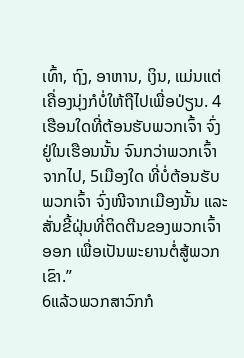ເທົ້າ, ຖົງ, ອາຫານ, ເງິນ, ແມ່ນແຕ່ເຄື່ອງນຸ່ງກໍບໍ່ໃຫ້ຖືໄປເພື່ອປ່ຽນ. 4ເຮືອນໃດທີ່ຕ້ອນຮັບພວກເຈົ້າ ຈົ່ງຢູ່ໃນເຮືອນນັ້ນ ຈົນກວ່າພວກເຈົ້າຈາກໄປ, 5ເມືອງໃດ ທີ່ບໍ່ຕ້ອນຮັບພວກເຈົ້າ ຈົ່ງໜີຈາກເມືອງນັ້ນ ແລະສັ່ນຂີ້ຝຸ່ນທີ່ຕິດຕີນຂອງພວກເຈົ້າອອກ ເພື່ອເປັນພະຍານຕໍ່ສູ້ພວກເຂົາ.”
6ແລ້ວພວກສາວົກກໍ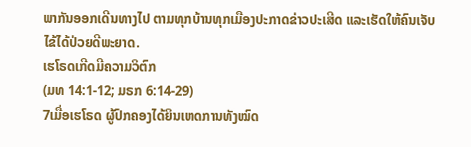ພາກັນອອກເດີນທາງໄປ ຕາມທຸກບ້ານທຸກເມືອງປະກາດຂ່າວປະເສີດ ແລະເຮັດໃຫ້ຄົນເຈັບໄຂ້ໄດ້ປ່ວຍດີພະຍາດ.
ເຮໂຣດເກີດມີຄວາມວິຕົກ
(ມທ 14:1-12; ມຣກ 6:14-29)
7ເມື່ອເຮໂຣດ ຜູ້ປົກຄອງໄດ້ຍິນເຫດການທັງໝົດ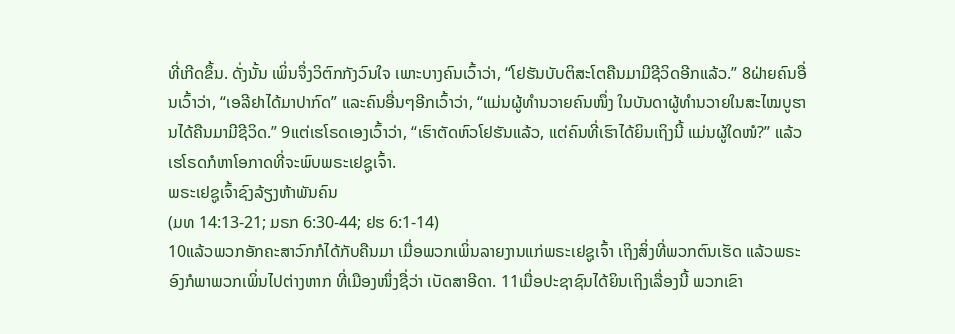ທີ່ເກີດຂຶ້ນ. ດັ່ງນັ້ນ ເພິ່ນຈຶ່ງວິຕົກກັງວົນໃຈ ເພາະບາງຄົນເວົ້າວ່າ, “ໂຢຮັນບັບຕິສະໂຕຄືນມາມີຊີວິດອີກແລ້ວ.” 8ຝ່າຍຄົນອື່ນເວົ້າວ່າ, “ເອລີຢາໄດ້ມາປາກົດ” ແລະຄົນອື່ນໆອີກເວົ້າວ່າ, “ແມ່ນຜູ້ທຳນວາຍຄົນໜຶ່ງ ໃນບັນດາຜູ້ທຳນວາຍໃນສະໄໝບູຮານໄດ້ຄືນມາມີຊີວິດ.” 9ແຕ່ເຮໂຣດເອງເວົ້າວ່າ, “ເຮົາຕັດຫົວໂຢຮັນແລ້ວ, ແຕ່ຄົນທີ່ເຮົາໄດ້ຍິນເຖິງນີ້ ແມ່ນຜູ້ໃດໜໍ?” ແລ້ວເຮໂຣດກໍຫາໂອກາດທີ່ຈະພົບພຣະເຢຊູເຈົ້າ.
ພຣະເຢຊູເຈົ້າຊົງລ້ຽງຫ້າພັນຄົນ
(ມທ 14:13-21; ມຣກ 6:30-44; ຢຮ 6:1-14)
10ແລ້ວພວກອັກຄະສາວົກກໍໄດ້ກັບຄືນມາ ເມື່ອພວກເພິ່ນລາຍງານແກ່ພຣະເຢຊູເຈົ້າ ເຖິງສິ່ງທີ່ພວກຕົນເຮັດ ແລ້ວພຣະອົງກໍພາພວກເພິ່ນໄປຕ່າງຫາກ ທີ່ເມືອງໜຶ່ງຊື່ວ່າ ເບັດສາອີດາ. 11ເມື່ອປະຊາຊົນໄດ້ຍິນເຖິງເລື່ອງນີ້ ພວກເຂົາ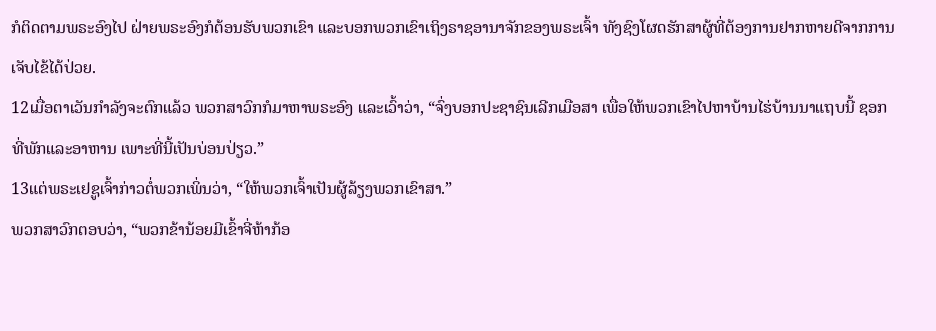ກໍຕິດຕາມພຣະອົງໄປ ຝ່າຍພຣະອົງກໍຕ້ອນຮັບພວກເຂົາ ແລະບອກພວກເຂົາເຖິງຣາຊອານາຈັກຂອງພຣະເຈົ້າ ທັງຊົງໂຜດຮັກສາຜູ້ທີ່ຕ້ອງການຢາກຫາຍດີຈາກການເຈັບໄຂ້ໄດ້ປ່ວຍ.
12ເມື່ອຕາເວັນກຳລັງຈະຕົກແລ້ວ ພວກສາວົກກໍມາຫາພຣະອົງ ແລະເວົ້າວ່າ, “ຈົ່ງບອກປະຊາຊົນເລີກເມືອສາ ເພື່ອໃຫ້ພວກເຂົາໄປຫາບ້ານໄຮ່ບ້ານນາແຖບນີ້ ຊອກທີ່ພັກແລະອາຫານ ເພາະທີ່ນີ້ເປັນບ່ອນປ່ຽວ.”
13ແຕ່ພຣະເຢຊູເຈົ້າກ່າວຕໍ່ພວກເພິ່ນວ່າ, “ໃຫ້ພວກເຈົ້າເປັນຜູ້ລ້ຽງພວກເຂົາສາ.”
ພວກສາວົກຕອບວ່າ, “ພວກຂ້ານ້ອຍມີເຂົ້າຈີ່ຫ້າກ້ອ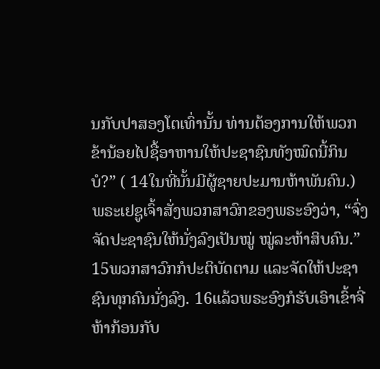ນກັບປາສອງໂຕເທົ່ານັ້ນ ທ່ານຕ້ອງການໃຫ້ພວກຂ້ານ້ອຍໄປຊື້ອາຫານໃຫ້ປະຊາຊົນທັງໝົດນີ້ກິນບໍ?” ( 14ໃນທີ່ນັ້ນມີຜູ້ຊາຍປະມານຫ້າພັນຄົນ.)
ພຣະເຢຊູເຈົ້າສັ່ງພວກສາວົກຂອງພຣະອົງວ່າ, “ຈົ່ງຈັດປະຊາຊົນໃຫ້ນັ່ງລົງເປັນໝູ່ ໝູ່ລະຫ້າສິບຄົນ.”
15ພວກສາວົກກໍປະຕິບັດຕາມ ແລະຈັດໃຫ້ປະຊາຊົນທຸກຄົນນັ່ງລົງ. 16ແລ້ວພຣະອົງກໍຮັບເອົາເຂົ້າຈີ່ຫ້າກ້ອນກັບ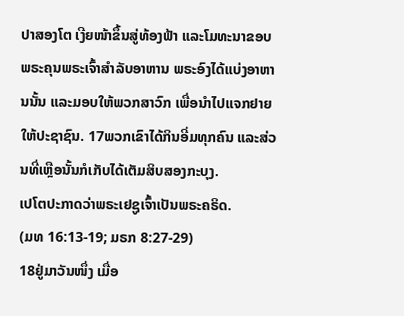ປາສອງໂຕ ເງີຍໜ້າຂຶ້ນສູ່ທ້ອງຟ້າ ແລະໂມທະນາຂອບພຣະຄຸນພຣະເຈົ້າສຳລັບອາຫານ ພຣະອົງໄດ້ແບ່ງອາຫານນັ້ນ ແລະມອບໃຫ້ພວກສາວົກ ເພື່ອນຳໄປແຈກຢາຍໃຫ້ປະຊາຊົນ. 17ພວກເຂົາໄດ້ກິນອີ່ມທຸກຄົນ ແລະສ່ວນທີ່ເຫຼືອນັ້ນກໍເກັບໄດ້ເຕັມສິບສອງກະບຸງ.
ເປໂຕປະກາດວ່າພຣະເຢຊູເຈົ້າເປັນພຣະຄຣິດ.
(ມທ 16:13-19; ມຣກ 8:27-29)
18ຢູ່ມາວັນໜຶ່ງ ເມື່ອ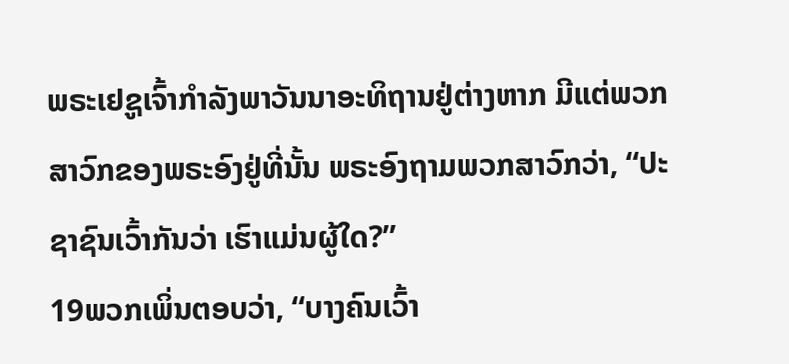ພຣະເຢຊູເຈົ້າກຳລັງພາວັນນາອະທິຖານຢູ່ຕ່າງຫາກ ມີແຕ່ພວກສາວົກຂອງພຣະອົງຢູ່ທີ່ນັ້ນ ພຣະອົງຖາມພວກສາວົກວ່າ, “ປະຊາຊົນເວົ້າກັນວ່າ ເຮົາແມ່ນຜູ້ໃດ?”
19ພວກເພິ່ນຕອບວ່າ, “ບາງຄົນເວົ້າ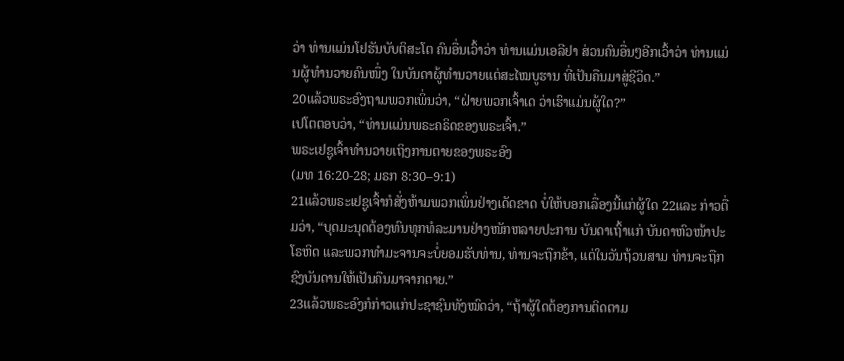ວ່າ ທ່ານແມ່ນໂຢຮັນບັບຕິສະໂຕ ຄົນອື່ນເວົ້າວ່າ ທ່ານແມ່ນເອລີຢາ ສ່ວນຄົນອື່ນໆອີກເວົ້າວ່າ ທ່ານແມ່ນຜູ້ທຳນວາຍຄົນໜຶ່ງ ໃນບັນດາຜູ້ທຳນວາຍແຕ່ສະໄໝບູຮານ ທີ່ເປັນຄືນມາສູ່ຊີວິດ.”
20ແລ້ວພຣະອົງຖາມພວກເພິ່ນວ່າ, “ຝ່າຍພວກເຈົ້າເດ ວ່າເຮົາແມ່ນຜູ້ໃດ?”
ເປໂຕຕອບວ່າ, “ທ່ານແມ່ນພຣະຄຣິດຂອງພຣະເຈົ້າ.”
ພຣະເຢຊູເຈົ້າທຳນວາຍເຖິງການຕາຍຂອງພຣະອົງ
(ມທ 16:20-28; ມຣກ 8:30–9:1)
21ແລ້ວພຣະເຢຊູເຈົ້າກໍສັ່ງຫ້າມພວກເພິ່ນຢ່າງເດັດຂາດ ບໍ່ໃຫ້ບອກເລື່ອງນີ້ແກ່ຜູ້ໃດ 22ແລະ ກ່າວຕື່ມວ່າ, “ບຸດມະນຸດຕ້ອງທົນທຸກທໍລະມານຢ່າງໜັກຫລາຍປະການ ບັນດາເຖົ້າແກ່ ບັນດາຫົວໜ້າປະໂຣຫິດ ແລະພວກທຳມະຈານຈະບໍ່ຍອມຮັບທ່ານ, ທ່ານຈະຖືກຂ້າ, ແຕ່ໃນວັນຖ້ວນສາມ ທ່ານຈະຖືກຊົງບັນດານໃຫ້ເປັນຄືນມາຈາກຕາຍ.”
23ແລ້ວພຣະອົງກໍກ່າວແກ່ປະຊາຊົນທັງໝົດວ່າ, “ຖ້າຜູ້ໃດຕ້ອງການຕິດຕາມ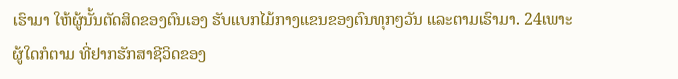ເຮົາມາ ໃຫ້ຜູ້ນັ້ນຕັດສິດຂອງຕົນເອງ ຮັບແບກໄມ້ກາງແຂນຂອງຕົນທຸກໆວັນ ແລະຕາມເຮົາມາ. 24ເພາະຜູ້ໃດກໍຕາມ ທີ່ຢາກຮັກສາຊີວິດຂອງ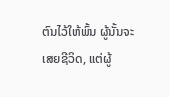ຕົນໄວ້ໃຫ້ພົ້ນ ຜູ້ນັ້ນຈະເສຍຊີວິດ, ແຕ່ຜູ້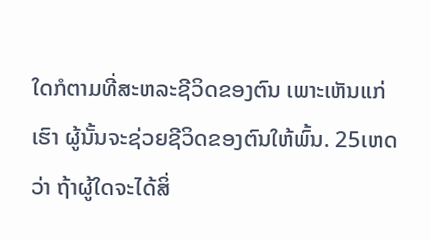ໃດກໍຕາມທີ່ສະຫລະຊີວິດຂອງຕົນ ເພາະເຫັນແກ່ເຮົາ ຜູ້ນັ້ນຈະຊ່ວຍຊີວິດຂອງຕົນໃຫ້ພົ້ນ. 25ເຫດວ່າ ຖ້າຜູ້ໃດຈະໄດ້ສິ່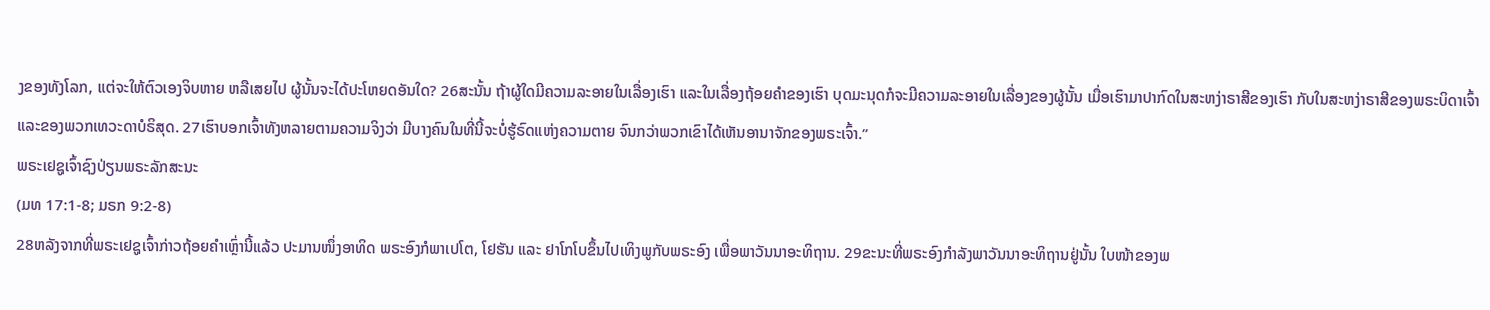ງຂອງທັງໂລກ, ແຕ່ຈະໃຫ້ຕົວເອງຈິບຫາຍ ຫລືເສຍໄປ ຜູ້ນັ້ນຈະໄດ້ປະໂຫຍດອັນໃດ? 26ສະນັ້ນ ຖ້າຜູ້ໃດມີຄວາມລະອາຍໃນເລື່ອງເຮົາ ແລະໃນເລື່ອງຖ້ອຍຄຳຂອງເຮົາ ບຸດມະນຸດກໍຈະມີຄວາມລະອາຍໃນເລື່ອງຂອງຜູ້ນັ້ນ ເມື່ອເຮົາມາປາກົດໃນສະຫງ່າຣາສີຂອງເຮົາ ກັບໃນສະຫງ່າຣາສີຂອງພຣະບິດາເຈົ້າ ແລະຂອງພວກເທວະດາບໍຣິສຸດ. 27ເຮົາບອກເຈົ້າທັງຫລາຍຕາມຄວາມຈິງວ່າ ມີບາງຄົນໃນທີ່ນີ້ຈະບໍ່ຮູ້ຣົດແຫ່ງຄວາມຕາຍ ຈົນກວ່າພວກເຂົາໄດ້ເຫັນອານາຈັກຂອງພຣະເຈົ້າ.”
ພຣະເຢຊູເຈົ້າຊົງປ່ຽນພຣະລັກສະນະ
(ມທ 17:1-8; ມຣກ 9:2-8)
28ຫລັງຈາກທີ່ພຣະເຢຊູເຈົ້າກ່າວຖ້ອຍຄຳເຫຼົ່ານີ້ແລ້ວ ປະມານໜຶ່ງອາທິດ ພຣະອົງກໍພາເປໂຕ, ໂຢຮັນ ແລະ ຢາໂກໂບຂຶ້ນໄປເທິງພູກັບພຣະອົງ ເພື່ອພາວັນນາອະທິຖານ. 29ຂະນະທີ່ພຣະອົງກຳລັງພາວັນນາອະທິຖານຢູ່ນັ້ນ ໃບໜ້າຂອງພ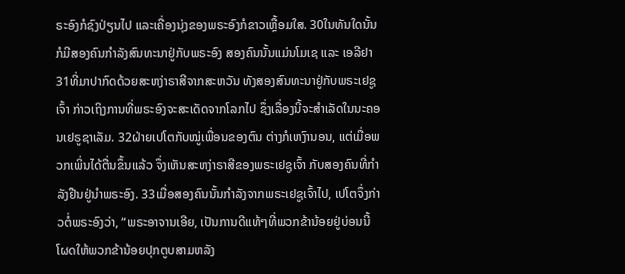ຣະອົງກໍຊົງປ່ຽນໄປ ແລະເຄື່ອງນຸ່ງຂອງພຣະອົງກໍຂາວເຫຼື້ອມໃສ. 30ໃນທັນໃດນັ້ນ ກໍມີສອງຄົນກຳລັງສົນທະນາຢູ່ກັບພຣະອົງ ສອງຄົນນັ້ນແມ່ນໂມເຊ ແລະ ເອລີຢາ 31ທີ່ມາປາກົດດ້ວຍສະຫງ່າຣາສີຈາກສະຫວັນ ທັງສອງສົນທະນາຢູ່ກັບພຣະເຢຊູເຈົ້າ ກ່າວເຖິງການທີ່ພຣະອົງຈະສະເດັດຈາກໂລກໄປ ຊຶ່ງເລື່ອງນີ້ຈະສຳເລັດໃນນະຄອນເຢຣູຊາເລັມ. 32ຝ່າຍເປໂຕກັບໝູ່ເພື່ອນຂອງຕົນ ຕ່າງກໍເຫງົານອນ, ແຕ່ເມື່ອພວກເພິ່ນໄດ້ຕື່ນຂຶ້ນແລ້ວ ຈຶ່ງເຫັນສະຫງ່າຣາສີຂອງພຣະເຢຊູເຈົ້າ ກັບສອງຄົນທີ່ກຳລັງຢືນຢູ່ນຳພຣະອົງ. 33ເມື່ອສອງຄົນນັ້ນກຳລັງຈາກພຣະເຢຊູເຈົ້າໄປ, ເປໂຕຈຶ່ງກ່າວຕໍ່ພຣະອົງວ່າ, “ພຣະອາຈານເອີຍ, ເປັນການດີແທ້ໆທີ່ພວກຂ້ານ້ອຍຢູ່ບ່ອນນີ້ ໂຜດໃຫ້ພວກຂ້ານ້ອຍປຸກຕູບສາມຫລັງ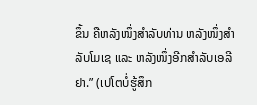ຂຶ້ນ ຄືຫລັງໜຶ່ງສຳລັບທ່ານ ຫລັງໜຶ່ງສຳລັບໂມເຊ ແລະ ຫລັງໜຶ່ງອີກສຳລັບເອລີຢາ.” (ເປໂຕບໍ່ຮູ້ສຶກ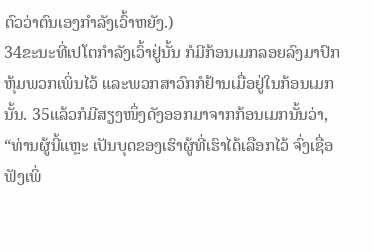ຕົວວ່າຕົນເອງກຳລັງເວົ້າຫຍັງ.)
34ຂະນະທີ່ເປໂຕກຳລັງເວົ້າຢູ່ນັ້ນ ກໍມີກ້ອນເມກລອຍລົງມາປົກຫຸ້ມພວກເພິ່ນໄວ້ ແລະພວກສາວົກກໍຢ້ານເມື່ອຢູ່ໃນກ້ອນເມກນັ້ນ. 35ແລ້ວກໍມີສຽງໜຶ່ງດັງອອກມາຈາກກ້ອນເມກນັ້ນວ່າ, “ທ່ານຜູ້ນີ້ແຫຼະ ເປັນບຸດຂອງເຮົາຜູ້ທີ່ເຮົາໄດ້ເລືອກໄວ້ ຈົ່ງເຊື່ອຟັງເພິ່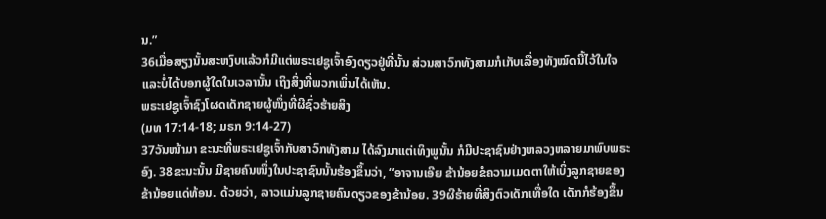ນ.”
36ເມື່ອສຽງນັ້ນສະຫງົບແລ້ວກໍມີແຕ່ພຣະເຢຊູເຈົ້າອົງດຽວຢູ່ທີ່ນັ້ນ ສ່ວນສາວົກທັງສາມກໍເກັບເລື່ອງທັງໝົດນີ້ໄວ້ໃນໃຈ ແລະບໍ່ໄດ້ບອກຜູ້ໃດໃນເວລານັ້ນ ເຖິງສິ່ງທີ່ພວກເພິ່ນໄດ້ເຫັນ.
ພຣະເຢຊູເຈົ້າຊົງໂຜດເດັກຊາຍຜູ້ໜຶ່ງທີ່ຜີຊົ່ວຮ້າຍສິງ
(ມທ 17:14-18; ມຣກ 9:14-27)
37ວັນໜ້າມາ ຂະນະທີ່ພຣະເຢຊູເຈົ້າກັບສາວົກທັງສາມ ໄດ້ລົງມາແຕ່ເທິງພູນັ້ນ ກໍມີປະຊາຊົນຢ່າງຫລວງຫລາຍມາພົບພຣະອົງ. 38ຂະນະນັ້ນ ມີຊາຍຄົນໜຶ່ງໃນປະຊາຊົນນັ້ນຮ້ອງຂຶ້ນວ່າ, “ອາຈານເອີຍ ຂ້ານ້ອຍຂໍຄວາມເມດຕາໃຫ້ເບິ່ງລູກຊາຍຂອງຂ້ານ້ອຍແດ່ທ້ອນ. ດ້ວຍວ່າ, ລາວແມ່ນລູກຊາຍຄົນດຽວຂອງຂ້ານ້ອຍ. 39ຜີຮ້າຍທີ່ສິງຕົວເດັກເທື່ອໃດ ເດັກກໍຮ້ອງຂຶ້ນ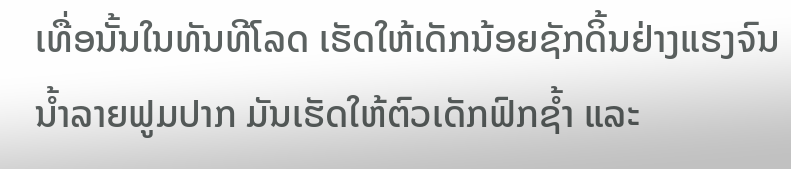ເທື່ອນັ້ນໃນທັນທີໂລດ ເຮັດໃຫ້ເດັກນ້ອຍຊັກດິ້ນຢ່າງແຮງຈົນນໍ້າລາຍຟູມປາກ ມັນເຮັດໃຫ້ຕົວເດັກຟົກຊໍ້າ ແລະ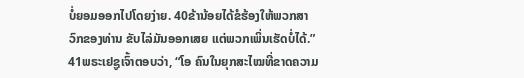ບໍ່ຍອມອອກໄປໂດຍງ່າຍ. 40ຂ້ານ້ອຍໄດ້ຂໍຮ້ອງໃຫ້ພວກສາວົກຂອງທ່ານ ຂັບໄລ່ມັນອອກເສຍ ແຕ່ພວກເພິ່ນເຮັດບໍ່ໄດ້.”
41ພຣະເຢຊູເຈົ້າຕອບວ່າ, “ໂອ ຄົນໃນຍຸກສະໄໝທີ່ຂາດຄວາມ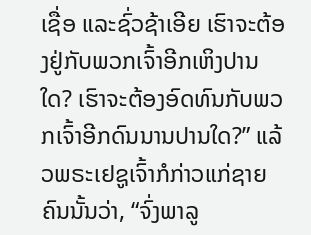ເຊື່ອ ແລະຊົ່ວຊ້າເອີຍ ເຮົາຈະຕ້ອງຢູ່ກັບພວກເຈົ້າອີກເຫິງປານໃດ? ເຮົາຈະຕ້ອງອົດທົນກັບພວກເຈົ້າອີກດົນນານປານໃດ?” ແລ້ວພຣະເຢຊູເຈົ້າກໍກ່າວແກ່ຊາຍຄົນນັ້ນວ່າ, “ຈົ່ງພາລູ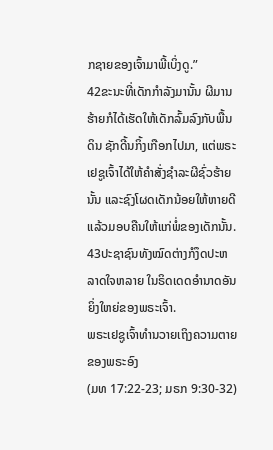ກຊາຍຂອງເຈົ້າມາພີ້ເບິ່ງດູ.”
42ຂະນະທີ່ເດັກກຳລັງມານັ້ນ ຜີມານຮ້າຍກໍໄດ້ເຮັດໃຫ້ເດັກລົ້ມລົງກັບພື້ນດິນ ຊັກດີ້ນກິ້ງເກືອກໄປມາ, ແຕ່ພຣະເຢຊູເຈົ້າໄດ້ໃຫ້ຄຳສັ່ງຊຳລະຜີຊົ່ວຮ້າຍນັ້ນ ແລະຊົງໂຜດເດັກນ້ອຍໃຫ້ຫາຍດີ ແລ້ວມອບຄືນໃຫ້ແກ່ພໍ່ຂອງເດັກນັ້ນ. 43ປະຊາຊົນທັງໝົດຕ່າງກໍງຶດປະຫລາດໃຈຫລາຍ ໃນຣິດເດດອຳນາດອັນຍິ່ງໃຫຍ່ຂອງພຣະເຈົ້າ.
ພຣະເຢຊູເຈົ້າທຳນວາຍເຖິງຄວາມຕາຍຂອງພຣະອົງ
(ມທ 17:22-23; ມຣກ 9:30-32)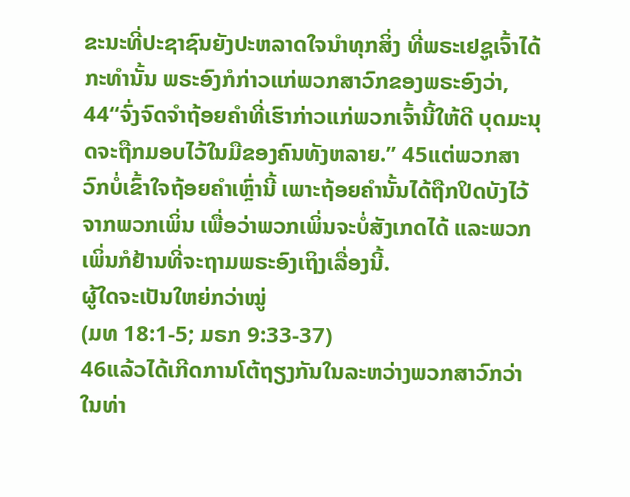ຂະນະທີ່ປະຊາຊົນຍັງປະຫລາດໃຈນຳທຸກສິ່ງ ທີ່ພຣະເຢຊູເຈົ້າໄດ້ກະທຳນັ້ນ ພຣະອົງກໍກ່າວແກ່ພວກສາວົກຂອງພຣະອົງວ່າ, 44“ຈົ່ງຈົດຈຳຖ້ອຍຄຳທີ່ເຮົາກ່າວແກ່ພວກເຈົ້ານີ້ໃຫ້ດີ ບຸດມະນຸດຈະຖືກມອບໄວ້ໃນມືຂອງຄົນທັງຫລາຍ.” 45ແຕ່ພວກສາວົກບໍ່ເຂົ້າໃຈຖ້ອຍຄຳເຫຼົ່ານີ້ ເພາະຖ້ອຍຄຳນັ້ນໄດ້ຖືກປິດບັງໄວ້ຈາກພວກເພິ່ນ ເພື່ອວ່າພວກເພິ່ນຈະບໍ່ສັງເກດໄດ້ ແລະພວກເພິ່ນກໍຢ້ານທີ່ຈະຖາມພຣະອົງເຖິງເລື່ອງນີ້.
ຜູ້ໃດຈະເປັນໃຫຍ່ກວ່າໝູ່
(ມທ 18:1-5; ມຣກ 9:33-37)
46ແລ້ວໄດ້ເກີດການໂຕ້ຖຽງກັນໃນລະຫວ່າງພວກສາວົກວ່າ ໃນທ່າ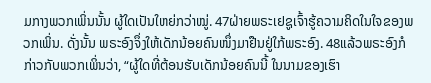ມກາງພວກເພິ່ນນັ້ນ ຜູ້ໃດເປັນໃຫຍ່ກວ່າໝູ່. 47ຝ່າຍພຣະເຢຊູເຈົ້າຮູ້ຄວາມຄິດໃນໃຈຂອງພວກເພິ່ນ. ດັ່ງນັ້ນ ພຣະອົງຈຶ່ງໃຫ້ເດັກນ້ອຍຄົນໜຶ່ງມາຢືນຢູ່ໃກ້ພຣະອົງ. 48ແລ້ວພຣະອົງກໍກ່າວກັບພວກເພິ່ນວ່າ, “ຜູ້ໃດທີ່ຕ້ອນຮັບເດັກນ້ອຍຄົນນີ້ ໃນນາມຂອງເຮົາ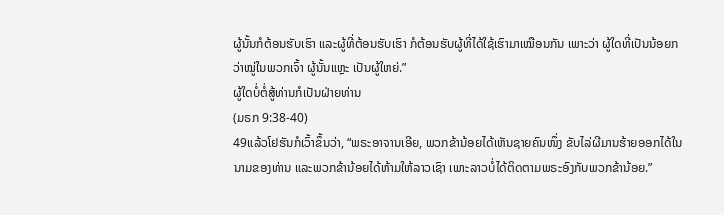ຜູ້ນັ້ນກໍຕ້ອນຮັບເຮົາ ແລະຜູ້ທີ່ຕ້ອນຮັບເຮົາ ກໍຕ້ອນຮັບຜູ້ທີ່ໄດ້ໃຊ້ເຮົາມາເໝືອນກັນ ເພາະວ່າ ຜູ້ໃດທີ່ເປັນນ້ອຍກວ່າໝູ່ໃນພວກເຈົ້າ ຜູ້ນັ້ນແຫຼະ ເປັນຜູ້ໃຫຍ່.”
ຜູ້ໃດບໍ່ຕໍ່ສູ້ທ່ານກໍເປັນຝ່າຍທ່ານ
(ມຣກ 9:38-40)
49ແລ້ວໂຢຮັນກໍເວົ້າຂຶ້ນວ່າ, “ພຣະອາຈານເອີຍ, ພວກຂ້ານ້ອຍໄດ້ເຫັນຊາຍຄົນໜຶ່ງ ຂັບໄລ່ຜີມານຮ້າຍອອກໄດ້ໃນນາມຂອງທ່ານ ແລະພວກຂ້ານ້ອຍໄດ້ຫ້າມໃຫ້ລາວເຊົາ ເພາະລາວບໍ່ໄດ້ຕິດຕາມພຣະອົງກັບພວກຂ້ານ້ອຍ.”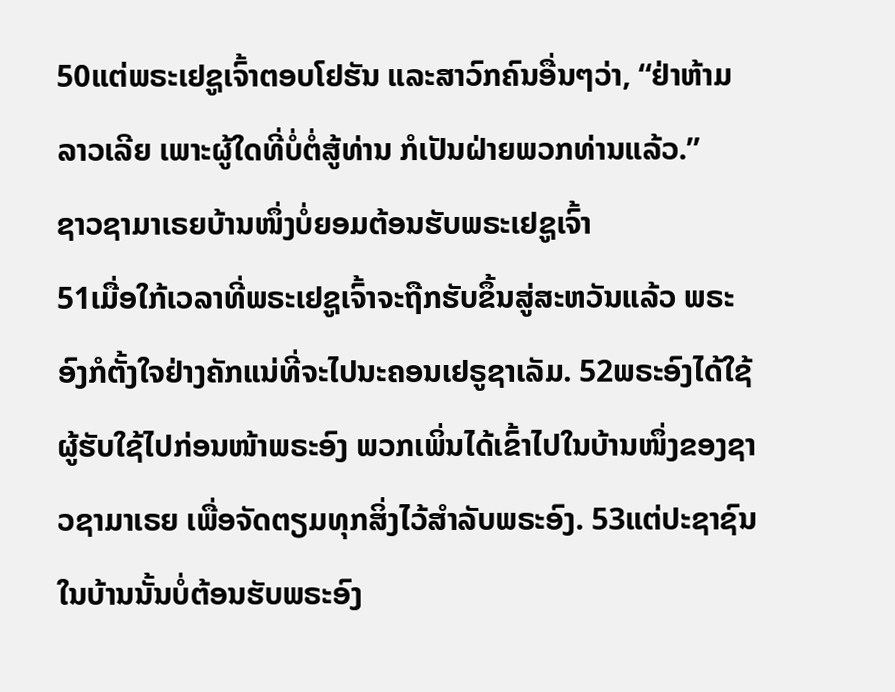50ແຕ່ພຣະເຢຊູເຈົ້າຕອບໂຢຮັນ ແລະສາວົກຄົນອື່ນໆວ່າ, “ຢ່າຫ້າມລາວເລີຍ ເພາະຜູ້ໃດທີ່ບໍ່ຕໍ່ສູ້ທ່ານ ກໍເປັນຝ່າຍພວກທ່ານແລ້ວ.”
ຊາວຊາມາເຣຍບ້ານໜຶ່ງບໍ່ຍອມຕ້ອນຮັບພຣະເຢຊູເຈົ້າ
51ເມື່ອໃກ້ເວລາທີ່ພຣະເຢຊູເຈົ້າຈະຖືກຮັບຂຶ້ນສູ່ສະຫວັນແລ້ວ ພຣະອົງກໍຕັ້ງໃຈຢ່າງຄັກແນ່ທີ່ຈະໄປນະຄອນເຢຣູຊາເລັມ. 52ພຣະອົງໄດ້ໃຊ້ຜູ້ຮັບໃຊ້ໄປກ່ອນໜ້າພຣະອົງ ພວກເພິ່ນໄດ້ເຂົ້າໄປໃນບ້ານໜຶ່ງຂອງຊາວຊາມາເຣຍ ເພື່ອຈັດຕຽມທຸກສິ່ງໄວ້ສຳລັບພຣະອົງ. 53ແຕ່ປະຊາຊົນໃນບ້ານນັ້ນບໍ່ຕ້ອນຮັບພຣະອົງ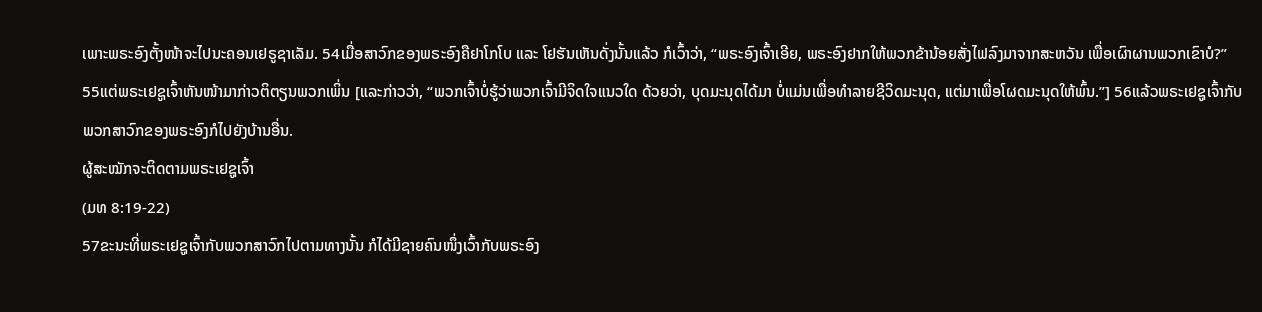ເພາະພຣະອົງຕັ້ງໜ້າຈະໄປນະຄອນເຢຣູຊາເລັມ. 54ເມື່ອສາວົກຂອງພຣະອົງຄືຢາໂກໂບ ແລະ ໂຢຮັນເຫັນດັ່ງນັ້ນແລ້ວ ກໍເວົ້າວ່າ, “ພຣະອົງເຈົ້າເອີຍ, ພຣະອົງຢາກໃຫ້ພວກຂ້ານ້ອຍສັ່ງໄຟລົງມາຈາກສະຫວັນ ເພື່ອເຜົາຜານພວກເຂົາບໍ?”
55ແຕ່ພຣະເຢຊູເຈົ້າຫັນໜ້າມາກ່າວຕິຕຽນພວກເພິ່ນ [ແລະກ່າວວ່າ, “ພວກເຈົ້າບໍ່ຮູ້ວ່າພວກເຈົ້າມີຈິດໃຈແນວໃດ ດ້ວຍວ່າ, ບຸດມະນຸດໄດ້ມາ ບໍ່ແມ່ນເພື່ອທຳລາຍຊີວິດມະນຸດ, ແຕ່ມາເພື່ອໂຜດມະນຸດໃຫ້ພົ້ນ.”] 56ແລ້ວພຣະເຢຊູເຈົ້າກັບພວກສາວົກຂອງພຣະອົງກໍໄປຍັງບ້ານອື່ນ.
ຜູ້ສະໝັກຈະຕິດຕາມພຣະເຢຊູເຈົ້າ
(ມທ 8:19-22)
57ຂະນະທີ່ພຣະເຢຊູເຈົ້າກັບພວກສາວົກໄປຕາມທາງນັ້ນ ກໍໄດ້ມີຊາຍຄົນໜຶ່ງເວົ້າກັບພຣະອົງ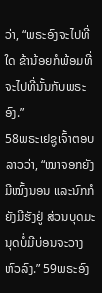ວ່າ, “ພຣະອົງຈະໄປທີ່ໃດ ຂ້ານ້ອຍກໍພ້ອມທີ່ຈະໄປທີ່ນັ້ນກັບພຣະອົງ.”
58ພຣະເຢຊູເຈົ້າຕອບລາວວ່າ, “ໝາຈອກຍັງມີໝົ້ງນອນ ແລະນົກກໍຍັງມີຮັງຢູ່ ສ່ວນບຸດມະນຸດບໍ່ມີບ່ອນຈະວາງຫົວລົງ.” 59ພຣະອົງ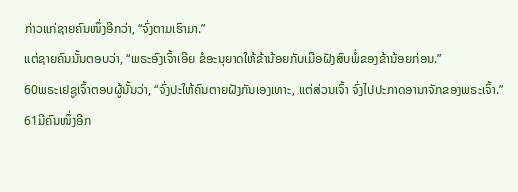ກ່າວແກ່ຊາຍຄົນໜຶ່ງອີກວ່າ, “ຈົ່ງຕາມເຮົາມາ.”
ແຕ່ຊາຍຄົນນັ້ນຕອບວ່າ, “ພຣະອົງເຈົ້າເອີຍ ຂໍອະນຸຍາດໃຫ້ຂ້ານ້ອຍກັບເມືອຝັງສົບພໍ່ຂອງຂ້ານ້ອຍກ່ອນ.”
60ພຣະເຢຊູເຈົ້າຕອບຜູ້ນັ້ນວ່າ, “ຈົ່ງປະໃຫ້ຄົນຕາຍຝັງກັນເອງເທາະ, ແຕ່ສ່ວນເຈົ້າ ຈົ່ງໄປປະກາດອານາຈັກຂອງພຣະເຈົ້າ.”
61ມີຄົນໜຶ່ງອີກ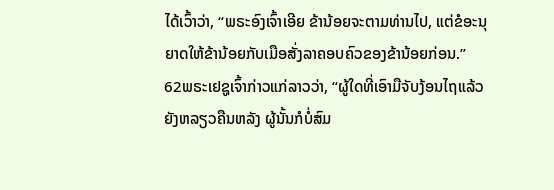ໄດ້ເວົ້າວ່າ, “ພຣະອົງເຈົ້າເອີຍ ຂ້ານ້ອຍຈະຕາມທ່ານໄປ, ແຕ່ຂໍອະນຸຍາດໃຫ້ຂ້ານ້ອຍກັບເມືອສັ່ງລາຄອບຄົວຂອງຂ້ານ້ອຍກ່ອນ.”
62ພຣະເຢຊູເຈົ້າກ່າວແກ່ລາວວ່າ, “ຜູ້ໃດທີ່ເອົາມືຈັບງ້ອນໄຖແລ້ວຍັງຫລຽວຄືນຫລັງ ຜູ້ນັ້ນກໍບໍ່ສົມ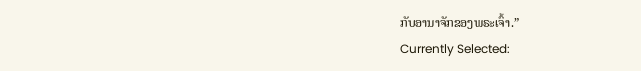ກັບອານາຈັກຂອງພຣະເຈົ້າ.”
Currently Selected: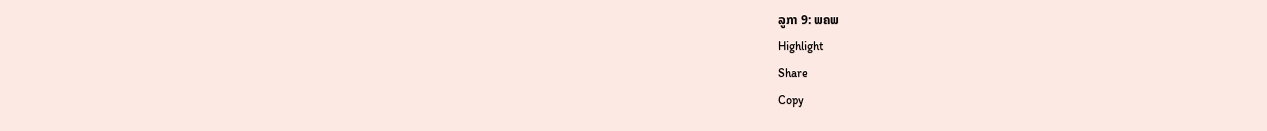ລູກາ 9: ພຄພ
Highlight
Share
Copy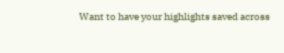Want to have your highlights saved across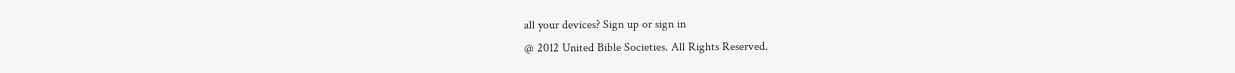all your devices? Sign up or sign in
@ 2012 United Bible Societies. All Rights Reserved.